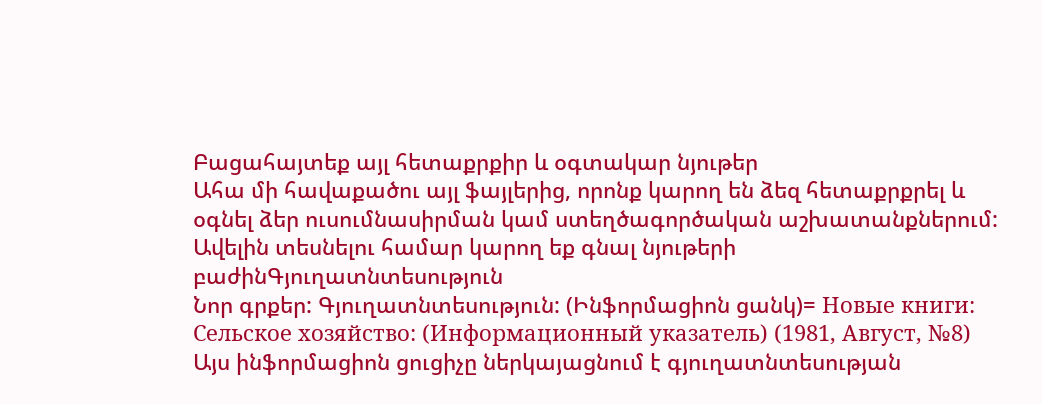Բացահայտեք այլ հետաքրքիր և օգտակար նյութեր
Ահա մի հավաքածու այլ ֆայլերից, որոնք կարող են ձեզ հետաքրքրել և օգնել ձեր ուսումնասիրման կամ ստեղծագործական աշխատանքներում: Ավելին տեսնելու համար կարող եք գնալ նյութերի բաժինԳյուղատնտեսություն
Նոր գրքեր: Գյուղատնտեսություն: (Ինֆորմացիոն ցանկ)= Новые книги: Сельское хозяйство: (Информационный указатель) (1981, Август, №8)
Այս ինֆորմացիոն ցուցիչը ներկայացնում է գյուղատնտեսության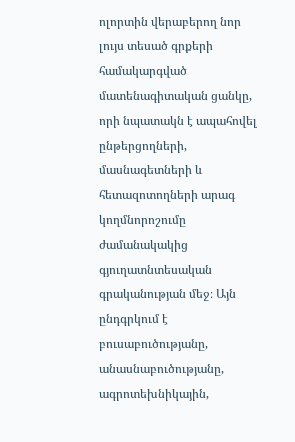ոլորտին վերաբերող նոր լույս տեսած գրքերի համակարգված մատենագիտական ցանկը, որի նպատակն է ապահովել ընթերցողների, մասնագետների և հետազոտողների արագ կողմնորոշումը ժամանակակից գյուղատնտեսական գրականության մեջ։ Այն ընդգրկում է բուսաբուծությանը, անասնաբուծությանը, ագրոտեխնիկային,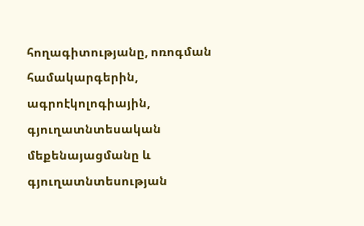հողագիտությանը, ոռոգման համակարգերին, ագրոէկոլոգիային, գյուղատնտեսական մեքենայացմանը և գյուղատնտեսության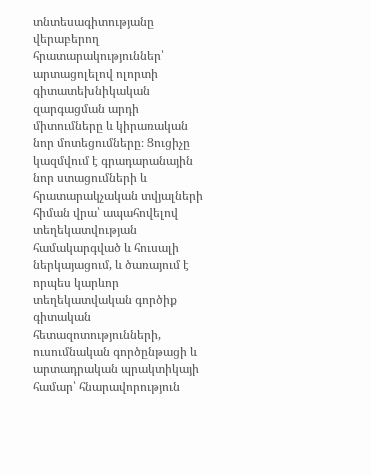տնտեսագիտությանը վերաբերող հրատարակություններ՝ արտացոլելով ոլորտի գիտատեխնիկական զարգացման արդի միտումները և կիրառական նոր մոտեցումները։ Ցուցիչը կազմվում է գրադարանային նոր ստացումների և հրատարակչական տվյալների հիման վրա՝ ապահովելով տեղեկատվության համակարգված և հուսալի ներկայացում, և ծառայում է որպես կարևոր տեղեկատվական գործիք գիտական հետազոտությունների, ուսումնական գործընթացի և արտադրական պրակտիկայի համար՝ հնարավորություն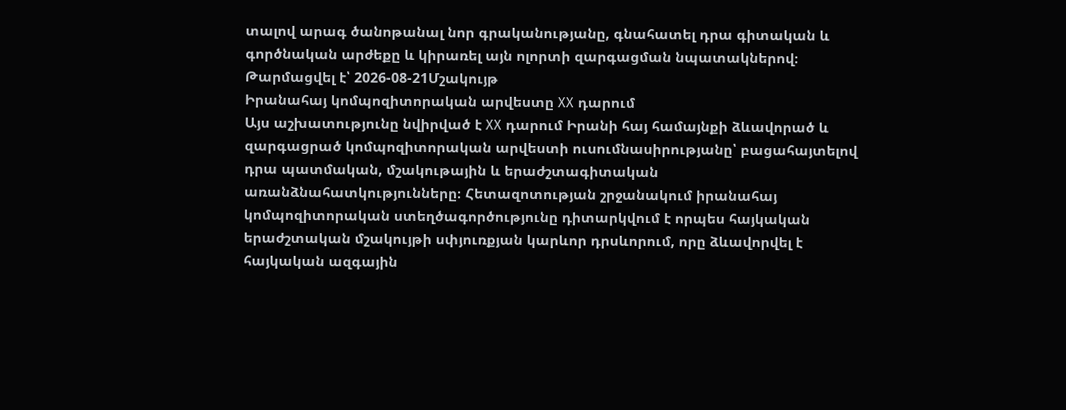տալով արագ ծանոթանալ նոր գրականությանը, գնահատել դրա գիտական և գործնական արժեքը և կիրառել այն ոլորտի զարգացման նպատակներով։
Թարմացվել է՝ 2026-08-21Մշակույթ
Իրանահայ կոմպոզիտորական արվեստը XX դարում
Այս աշխատությունը նվիրված է XX դարում Իրանի հայ համայնքի ձևավորած և զարգացրած կոմպոզիտորական արվեստի ուսումնասիրությանը՝ բացահայտելով դրա պատմական, մշակութային և երաժշտագիտական առանձնահատկությունները։ Հետազոտության շրջանակում իրանահայ կոմպոզիտորական ստեղծագործությունը դիտարկվում է որպես հայկական երաժշտական մշակույթի սփյուռքյան կարևոր դրսևորում, որը ձևավորվել է հայկական ազգային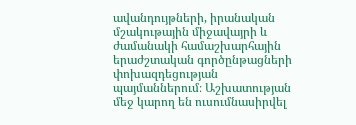ավանդույթների, իրանական մշակութային միջավայրի և ժամանակի համաշխարհային երաժշտական գործընթացների փոխազդեցության պայմաններում։ Աշխատության մեջ կարող են ուսումնասիրվել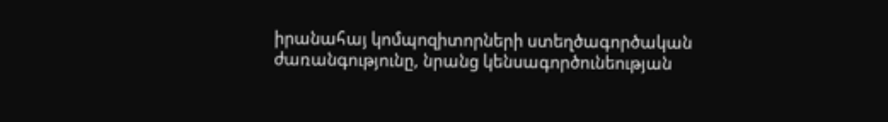իրանահայ կոմպոզիտորների ստեղծագործական ժառանգությունը, նրանց կենսագործունեության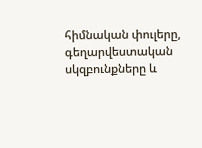հիմնական փուլերը, գեղարվեստական սկզբունքները և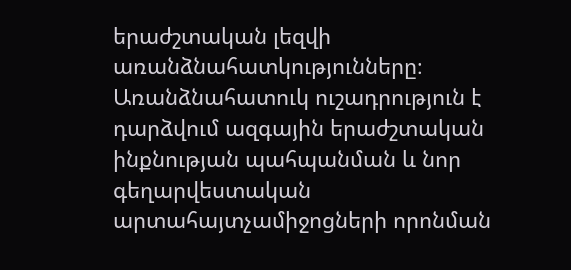երաժշտական լեզվի առանձնահատկությունները։ Առանձնահատուկ ուշադրություն է դարձվում ազգային երաժշտական ինքնության պահպանման և նոր գեղարվեստական արտահայտչամիջոցների որոնման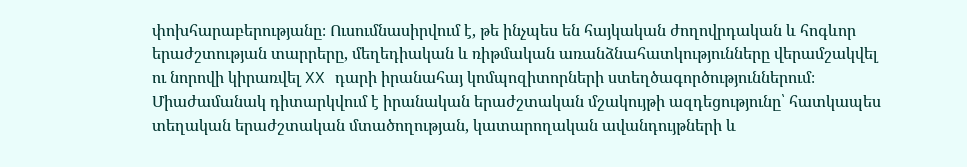փոխհարաբերությանը։ Ուսումնասիրվում է, թե ինչպես են հայկական ժողովրդական և հոգևոր երաժշտության տարրերը, մեղեդիական և ռիթմական առանձնահատկությունները վերամշակվել ու նորովի կիրառվել XX դարի իրանահայ կոմպոզիտորների ստեղծագործություններում։ Միաժամանակ դիտարկվում է իրանական երաժշտական մշակույթի ազդեցությունը՝ հատկապես տեղական երաժշտական մտածողության, կատարողական ավանդույթների և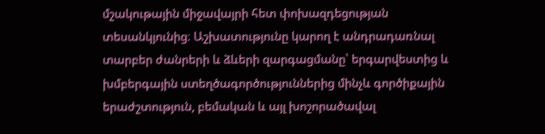մշակութային միջավայրի հետ փոխազդեցության տեսանկյունից։ Աշխատությունը կարող է անդրադառնալ տարբեր ժանրերի և ձևերի զարգացմանը՝ երգարվեստից և խմբերգային ստեղծագործություններից մինչև գործիքային երաժշտություն, բեմական և այլ խոշորածավալ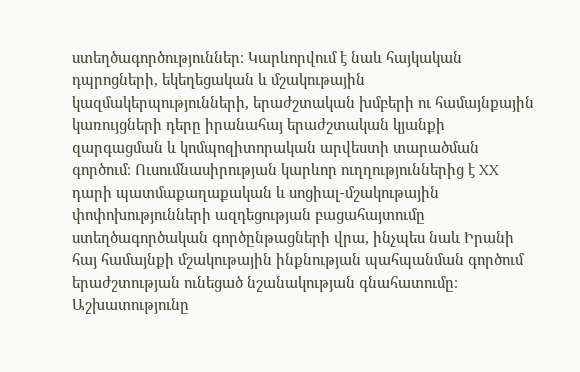ստեղծագործություններ։ Կարևորվում է նաև հայկական դպրոցների, եկեղեցական և մշակութային կազմակերպությունների, երաժշտական խմբերի ու համայնքային կառույցների դերը իրանահայ երաժշտական կյանքի զարգացման և կոմպոզիտորական արվեստի տարածման գործում։ Ուսումնասիրության կարևոր ուղղություններից է XX դարի պատմաքաղաքական և սոցիալ-մշակութային փոփոխությունների ազդեցության բացահայտումը ստեղծագործական գործընթացների վրա, ինչպես նաև Իրանի հայ համայնքի մշակութային ինքնության պահպանման գործում երաժշտության ունեցած նշանակության գնահատումը։ Աշխատությունը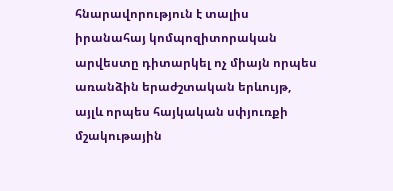հնարավորություն է տալիս իրանահայ կոմպոզիտորական արվեստը դիտարկել ոչ միայն որպես առանձին երաժշտական երևույթ, այլև որպես հայկական սփյուռքի մշակութային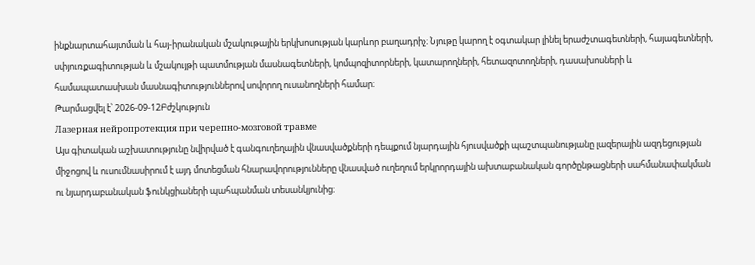ինքնարտահայտման և հայ-իրանական մշակութային երկխոսության կարևոր բաղադրիչ։ Նյութը կարող է օգտակար լինել երաժշտագետների, հայագետների, սփյուռքագիտության և մշակույթի պատմության մասնագետների, կոմպոզիտորների, կատարողների, հետազոտողների, դասախոսների և համապատասխան մասնագիտություններով սովորող ուսանողների համար։
Թարմացվել է՝ 2026-09-12Բժշկություն
Лазерная нейропротекция при черепно-мозговой травме
Այս գիտական աշխատությունը նվիրված է գանգուղեղային վնասվածքների դեպքում նյարդային հյուսվածքի պաշտպանությանը լազերային ազդեցության միջոցով և ուսումնասիրում է այդ մոտեցման հնարավորությունները վնասված ուղեղում երկրորդային ախտաբանական գործընթացների սահմանափակման ու նյարդաբանական ֆունկցիաների պահպանման տեսանկյունից։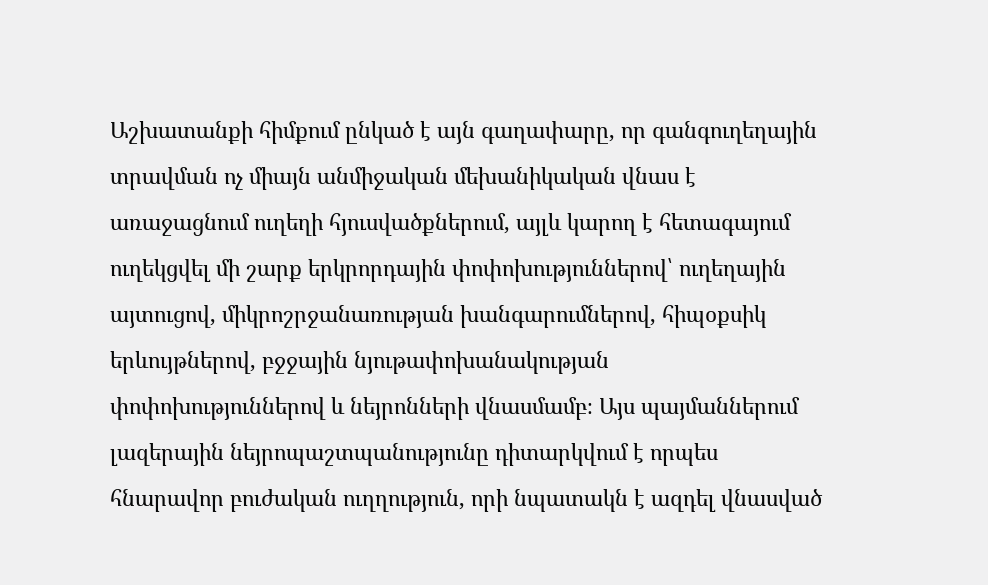Աշխատանքի հիմքում ընկած է այն գաղափարը, որ գանգուղեղային տրավման ոչ միայն անմիջական մեխանիկական վնաս է առաջացնում ուղեղի հյուսվածքներում, այլև կարող է հետագայում ուղեկցվել մի շարք երկրորդային փոփոխություններով՝ ուղեղային այտուցով, միկրոշրջանառության խանգարումներով, հիպօքսիկ երևույթներով, բջջային նյութափոխանակության փոփոխություններով և նեյրոնների վնասմամբ։ Այս պայմաններում լազերային նեյրոպաշտպանությունը դիտարկվում է որպես հնարավոր բուժական ուղղություն, որի նպատակն է ազդել վնասված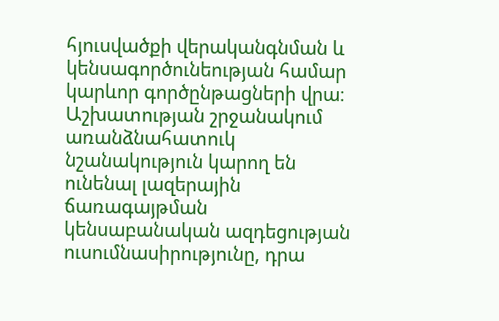հյուսվածքի վերականգնման և կենսագործունեության համար կարևոր գործընթացների վրա։ Աշխատության շրջանակում առանձնահատուկ նշանակություն կարող են ունենալ լազերային ճառագայթման կենսաբանական ազդեցության ուսումնասիրությունը, դրա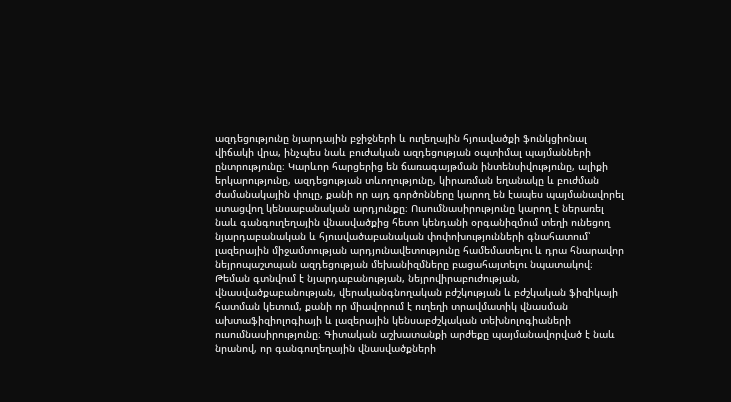ազդեցությունը նյարդային բջիջների և ուղեղային հյուսվածքի ֆունկցիոնալ վիճակի վրա, ինչպես նաև բուժական ազդեցության օպտիմալ պայմանների ընտրությունը։ Կարևոր հարցերից են ճառագայթման ինտենսիվությունը, ալիքի երկարությունը, ազդեցության տևողությունը, կիրառման եղանակը և բուժման ժամանակային փուլը, քանի որ այդ գործոնները կարող են էապես պայմանավորել ստացվող կենսաբանական արդյունքը։ Ուսումնասիրությունը կարող է ներառել նաև գանգուղեղային վնասվածքից հետո կենդանի օրգանիզմում տեղի ունեցող նյարդաբանական և հյուսվածաբանական փոփոխությունների գնահատում՝ լազերային միջամտության արդյունավետությունը համեմատելու և դրա հնարավոր նեյրոպաշտպան ազդեցության մեխանիզմները բացահայտելու նպատակով։ Թեման գտնվում է նյարդաբանության, նեյրովիրաբուժության, վնասվածքաբանության, վերականգնողական բժշկության և բժշկական ֆիզիկայի հատման կետում, քանի որ միավորում է ուղեղի տրավմատիկ վնասման ախտաֆիզիոլոգիայի և լազերային կենսաբժշկական տեխնոլոգիաների ուսումնասիրությունը։ Գիտական աշխատանքի արժեքը պայմանավորված է նաև նրանով, որ գանգուղեղային վնասվածքների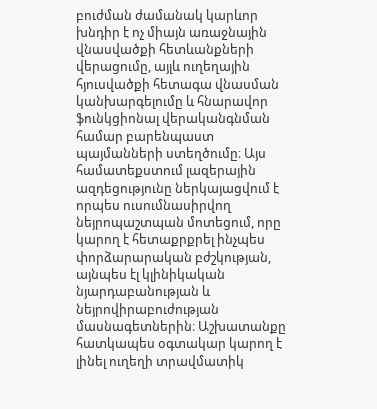բուժման ժամանակ կարևոր խնդիր է ոչ միայն առաջնային վնասվածքի հետևանքների վերացումը, այլև ուղեղային հյուսվածքի հետագա վնասման կանխարգելումը և հնարավոր ֆունկցիոնալ վերականգնման համար բարենպաստ պայմանների ստեղծումը։ Այս համատեքստում լազերային ազդեցությունը ներկայացվում է որպես ուսումնասիրվող նեյրոպաշտպան մոտեցում, որը կարող է հետաքրքրել ինչպես փորձարարական բժշկության, այնպես էլ կլինիկական նյարդաբանության և նեյրովիրաբուժության մասնագետներին։ Աշխատանքը հատկապես օգտակար կարող է լինել ուղեղի տրավմատիկ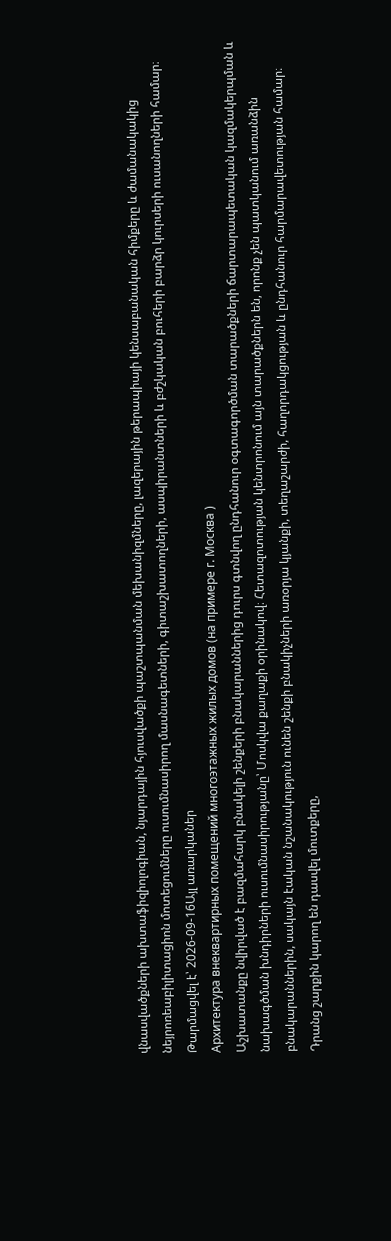վնասվածքների ախտաֆիզիոլոգիան, նյարդային հյուսվածքի պաշտպանման մեխանիզմները, լազերային թերապիայի կենսաբանական հիմքերը և ժամանակակից նեյրոռեաբիլիտացիոն մոտեցումները ուսումնասիրող մասնագետների, գիտաշխատողների, ասպիրանտների և բժշկական բուհերի բարձր կուրսերի ուսանողների համար։
Թարմացվել է՝ 2026-09-16Այլ առարկաներ
Архитектура внеквартирных помещений многоэтажных жилых домов (на примере г. Москва )
Աշխատանքը նվիրված է բազմահարկ բնակելի շենքերի բնակարաններից դուրս գտնվող ընդհանուր օգտագործման տարածքների ճարտարապետական կազմակերպման և նախագծման խնդիրների ուսումնասիրությանը՝ Մոսկվա քաղաքի օրինակով։ Հետազոտության կենտրոնում այն տարածքներն են, որոնք չեն պատկանում առանձին բնակարաններին, սակայն էական նշանակություն ունեն շենքի բնակիչների առօրյա կյանքի, տեղաշարժի, հաղորդակցության և ընդհանուր հարմարավետության համար։ Դրանց շարքին կարող են դասվել մուտքերը,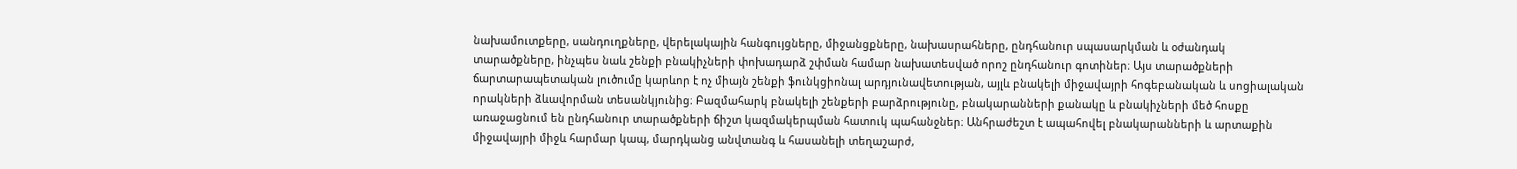նախամուտքերը, սանդուղքները, վերելակային հանգույցները, միջանցքները, նախասրահները, ընդհանուր սպասարկման և օժանդակ տարածքները, ինչպես նաև շենքի բնակիչների փոխադարձ շփման համար նախատեսված որոշ ընդհանուր գոտիներ։ Այս տարածքների ճարտարապետական լուծումը կարևոր է ոչ միայն շենքի ֆունկցիոնալ արդյունավետության, այլև բնակելի միջավայրի հոգեբանական և սոցիալական որակների ձևավորման տեսանկյունից։ Բազմահարկ բնակելի շենքերի բարձրությունը, բնակարանների քանակը և բնակիչների մեծ հոսքը առաջացնում են ընդհանուր տարածքների ճիշտ կազմակերպման հատուկ պահանջներ։ Անհրաժեշտ է ապահովել բնակարանների և արտաքին միջավայրի միջև հարմար կապ, մարդկանց անվտանգ և հասանելի տեղաշարժ,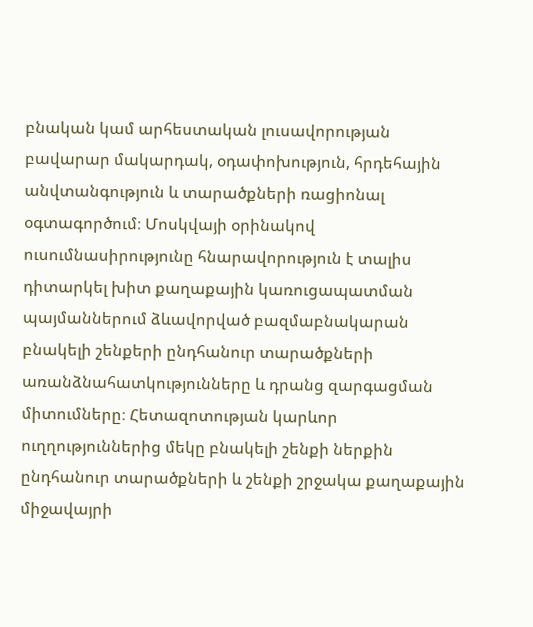բնական կամ արհեստական լուսավորության բավարար մակարդակ, օդափոխություն, հրդեհային անվտանգություն և տարածքների ռացիոնալ օգտագործում։ Մոսկվայի օրինակով ուսումնասիրությունը հնարավորություն է տալիս դիտարկել խիտ քաղաքային կառուցապատման պայմաններում ձևավորված բազմաբնակարան բնակելի շենքերի ընդհանուր տարածքների առանձնահատկությունները և դրանց զարգացման միտումները։ Հետազոտության կարևոր ուղղություններից մեկը բնակելի շենքի ներքին ընդհանուր տարածքների և շենքի շրջակա քաղաքային միջավայրի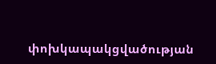փոխկապակցվածության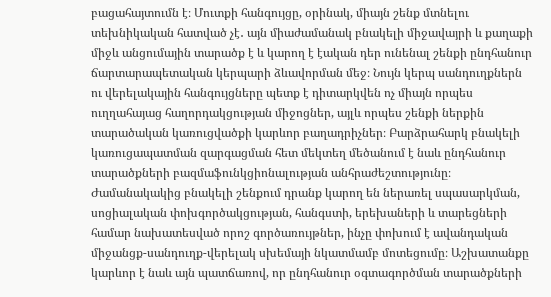բացահայտումն է։ Մուտքի հանգույցը, օրինակ, միայն շենք մտնելու տեխնիկական հատված չէ․ այն միաժամանակ բնակելի միջավայրի և քաղաքի միջև անցումային տարածք է և կարող է էական դեր ունենալ շենքի ընդհանուր ճարտարապետական կերպարի ձևավորման մեջ։ Նույն կերպ սանդուղքներն ու վերելակային հանգույցները պետք է դիտարկվեն ոչ միայն որպես ուղղահայաց հաղորդակցության միջոցներ, այլև որպես շենքի ներքին տարածական կառուցվածքի կարևոր բաղադրիչներ։ Բարձրահարկ բնակելի կառուցապատման զարգացման հետ մեկտեղ մեծանում է նաև ընդհանուր տարածքների բազմաֆունկցիոնալության անհրաժեշտությունը։ Ժամանակակից բնակելի շենքում դրանք կարող են ներառել սպասարկման, սոցիալական փոխգործակցության, հանգստի, երեխաների և տարեցների համար նախատեսված որոշ գործառույթներ, ինչը փոխում է ավանդական միջանցք-սանդուղք-վերելակ սխեմայի նկատմամբ մոտեցումը։ Աշխատանքը կարևոր է նաև այն պատճառով, որ ընդհանուր օգտագործման տարածքների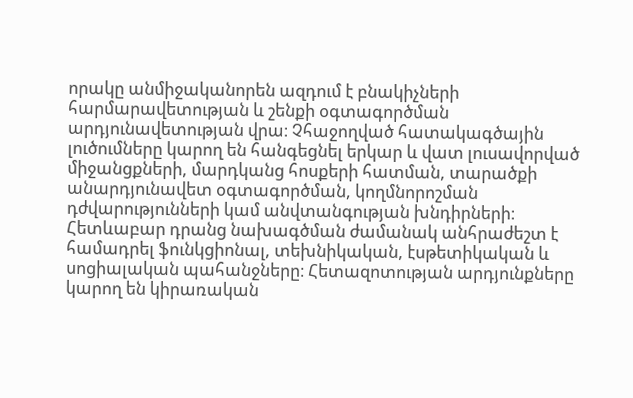որակը անմիջականորեն ազդում է բնակիչների հարմարավետության և շենքի օգտագործման արդյունավետության վրա։ Չհաջողված հատակագծային լուծումները կարող են հանգեցնել երկար և վատ լուսավորված միջանցքների, մարդկանց հոսքերի հատման, տարածքի անարդյունավետ օգտագործման, կողմնորոշման դժվարությունների կամ անվտանգության խնդիրների։ Հետևաբար դրանց նախագծման ժամանակ անհրաժեշտ է համադրել ֆունկցիոնալ, տեխնիկական, էսթետիկական և սոցիալական պահանջները։ Հետազոտության արդյունքները կարող են կիրառական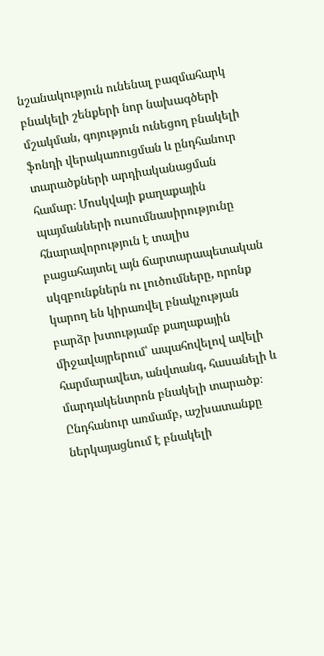նշանակություն ունենալ բազմահարկ բնակելի շենքերի նոր նախագծերի մշակման, գոյություն ունեցող բնակելի ֆոնդի վերակառուցման և ընդհանուր տարածքների արդիականացման համար։ Մոսկվայի քաղաքային պայմանների ուսումնասիրությունը հնարավորություն է տալիս բացահայտել այն ճարտարապետական սկզբունքներն ու լուծումները, որոնք կարող են կիրառվել բնակչության բարձր խտությամբ քաղաքային միջավայրերում՝ ապահովելով ավելի հարմարավետ, անվտանգ, հասանելի և մարդակենտրոն բնակելի տարածք։ Ընդհանուր առմամբ, աշխատանքը ներկայացնում է բնակելի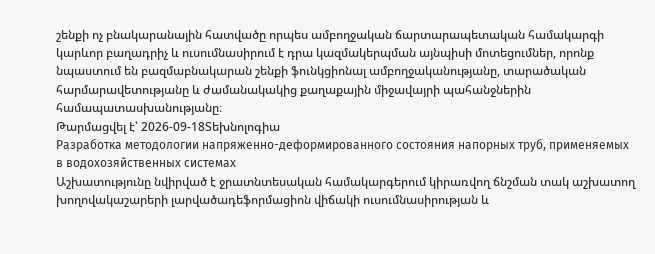շենքի ոչ բնակարանային հատվածը որպես ամբողջական ճարտարապետական համակարգի կարևոր բաղադրիչ և ուսումնասիրում է դրա կազմակերպման այնպիսի մոտեցումներ, որոնք նպաստում են բազմաբնակարան շենքի ֆունկցիոնալ ամբողջականությանը, տարածական հարմարավետությանը և ժամանակակից քաղաքային միջավայրի պահանջներին համապատասխանությանը։
Թարմացվել է՝ 2026-09-18Տեխնոլոգիա
Разработка методологии напряженно-деформированного состояния напорных труб, применяемых в водохозяйственных системах
Աշխատությունը նվիրված է ջրատնտեսական համակարգերում կիրառվող ճնշման տակ աշխատող խողովակաշարերի լարվածադեֆորմացիոն վիճակի ուսումնասիրության և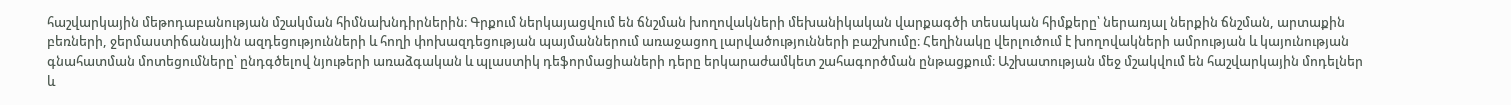հաշվարկային մեթոդաբանության մշակման հիմնախնդիրներին։ Գրքում ներկայացվում են ճնշման խողովակների մեխանիկական վարքագծի տեսական հիմքերը՝ ներառյալ ներքին ճնշման, արտաքին բեռների, ջերմաստիճանային ազդեցությունների և հողի փոխազդեցության պայմաններում առաջացող լարվածությունների բաշխումը։ Հեղինակը վերլուծում է խողովակների ամրության և կայունության գնահատման մոտեցումները՝ ընդգծելով նյութերի առաձգական և պլաստիկ դեֆորմացիաների դերը երկարաժամկետ շահագործման ընթացքում։ Աշխատության մեջ մշակվում են հաշվարկային մոդելներ և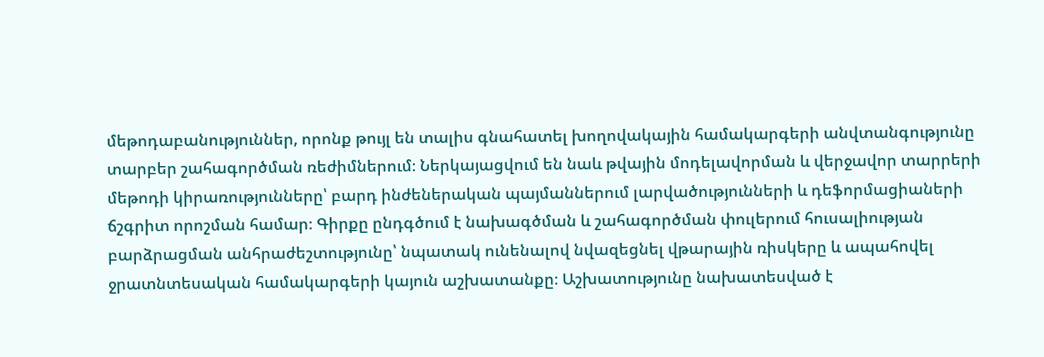մեթոդաբանություններ, որոնք թույլ են տալիս գնահատել խողովակային համակարգերի անվտանգությունը տարբեր շահագործման ռեժիմներում։ Ներկայացվում են նաև թվային մոդելավորման և վերջավոր տարրերի մեթոդի կիրառությունները՝ բարդ ինժեներական պայմաններում լարվածությունների և դեֆորմացիաների ճշգրիտ որոշման համար։ Գիրքը ընդգծում է նախագծման և շահագործման փուլերում հուսալիության բարձրացման անհրաժեշտությունը՝ նպատակ ունենալով նվազեցնել վթարային ռիսկերը և ապահովել ջրատնտեսական համակարգերի կայուն աշխատանքը։ Աշխատությունը նախատեսված է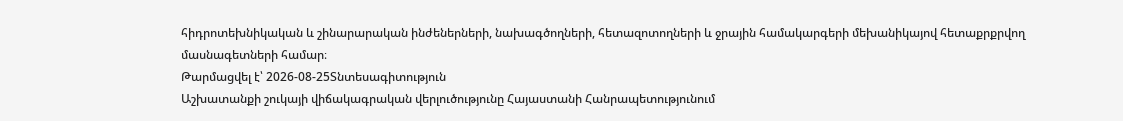հիդրոտեխնիկական և շինարարական ինժեներների, նախագծողների, հետազոտողների և ջրային համակարգերի մեխանիկայով հետաքրքրվող մասնագետների համար։
Թարմացվել է՝ 2026-08-25Տնտեսագիտություն
Աշխատանքի շուկայի վիճակագրական վերլուծությունը Հայաստանի Հանրապետությունում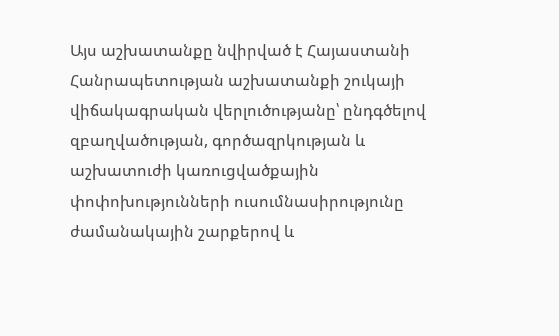Այս աշխատանքը նվիրված է Հայաստանի Հանրապետության աշխատանքի շուկայի վիճակագրական վերլուծությանը՝ ընդգծելով զբաղվածության, գործազրկության և աշխատուժի կառուցվածքային փոփոխությունների ուսումնասիրությունը ժամանակային շարքերով և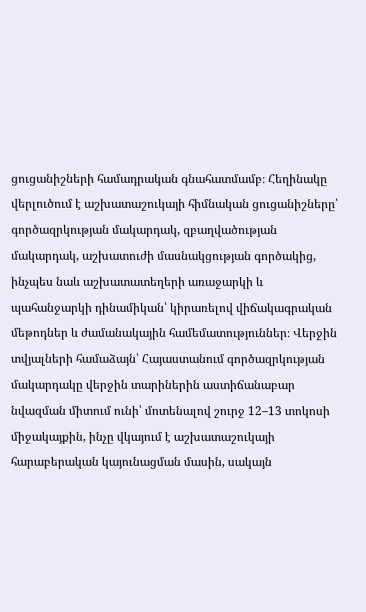ցուցանիշների համադրական գնահատմամբ։ Հեղինակը վերլուծում է աշխատաշուկայի հիմնական ցուցանիշները՝ գործազրկության մակարդակ, զբաղվածության մակարդակ, աշխատուժի մասնակցության գործակից, ինչպես նաև աշխատատեղերի առաջարկի և պահանջարկի դինամիկան՝ կիրառելով վիճակագրական մեթոդներ և ժամանակային համեմատություններ։ Վերջին տվյալների համաձայն՝ Հայաստանում գործազրկության մակարդակը վերջին տարիներին աստիճանաբար նվազման միտում ունի՝ մոտենալով շուրջ 12–13 տոկոսի միջակայքին, ինչը վկայում է աշխատաշուկայի հարաբերական կայունացման մասին, սակայն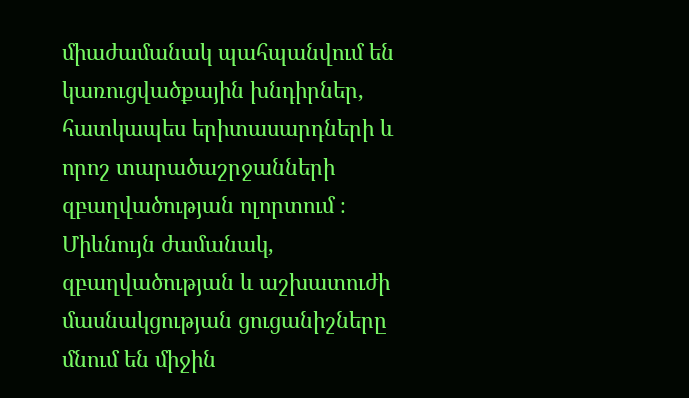միաժամանակ պահպանվում են կառուցվածքային խնդիրներ, հատկապես երիտասարդների և որոշ տարածաշրջանների զբաղվածության ոլորտում ։ Միևնույն ժամանակ, զբաղվածության և աշխատուժի մասնակցության ցուցանիշները մնում են միջին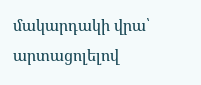մակարդակի վրա՝ արտացոլելով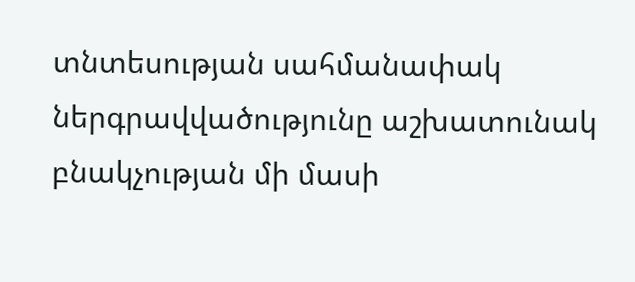տնտեսության սահմանափակ ներգրավվածությունը աշխատունակ բնակչության մի մասի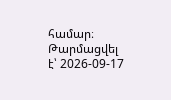համար։
Թարմացվել է՝ 2026-09-17